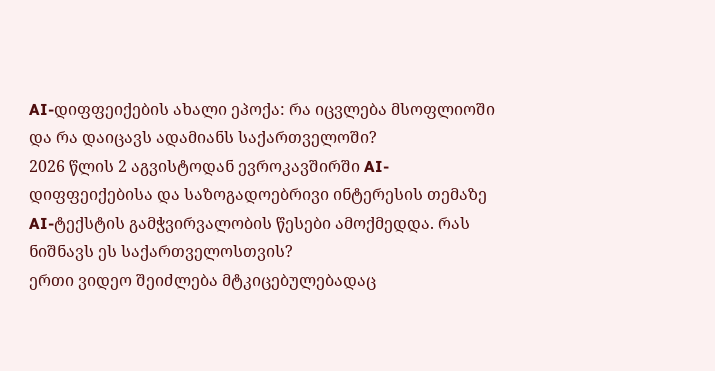AI-დიფფეიქების ახალი ეპოქა: რა იცვლება მსოფლიოში და რა დაიცავს ადამიანს საქართველოში?
2026 წლის 2 აგვისტოდან ევროკავშირში AI-დიფფეიქებისა და საზოგადოებრივი ინტერესის თემაზე AI-ტექსტის გამჭვირვალობის წესები ამოქმედდა. რას ნიშნავს ეს საქართველოსთვის?
ერთი ვიდეო შეიძლება მტკიცებულებადაც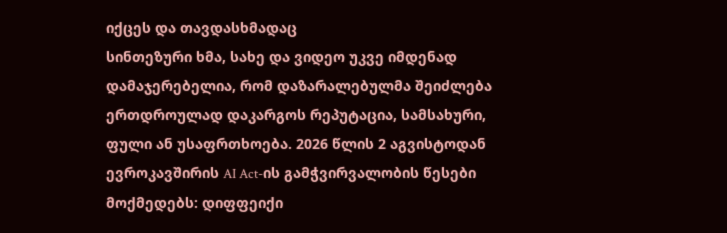იქცეს და თავდასხმადაც
სინთეზური ხმა, სახე და ვიდეო უკვე იმდენად დამაჯერებელია, რომ დაზარალებულმა შეიძლება ერთდროულად დაკარგოს რეპუტაცია, სამსახური, ფული ან უსაფრთხოება. 2026 წლის 2 აგვისტოდან ევროკავშირის AI Act-ის გამჭვირვალობის წესები მოქმედებს: დიფფეიქი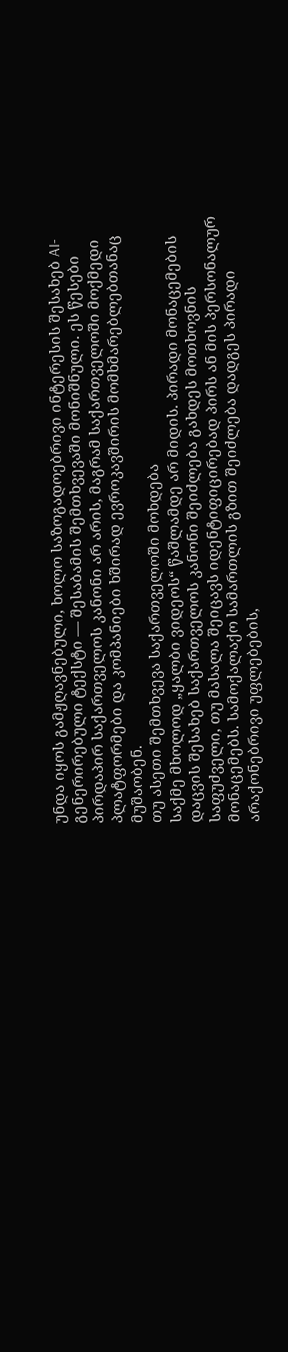უნდა იყოს გამჟღავნებული, ხოლო საზოგადოებრივი ინტერესის შესახებ AI-გენერირებული ტექსტი — შესაბამის შემთხვევაში მონიშნული. ეს წესები პირდაპირ საქართველოს კანონი არ არის, მაგრამ საქართველოში მოქმედი პლატფორმები და კომპანიები ხშირად ევროკავშირის მომხმარებლებთანაც მუშაობენ.
თუ ასეთი შემთხვევა საქართველოში მოხდება
საქმე მხოლოდ „ყალბი ვიდეოს“ წაშლამდე არ მიდის. პირადი მონაცემების დაცვის შესახებ საქართველოს კანონი შეიძლება გახდეს მოთხოვნის საფუძველი, თუ მასალა შეიცავს იდენტიფიცირებად პირს ან მის პერსონალურ მონაცემებს. სამოქალაქო სამართლის გზით შეიძლება დადგეს პირადი არაქონებრივი უფლებების,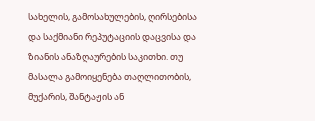სახელის, გამოსახულების, ღირსებისა და საქმიანი რეპუტაციის დაცვისა და ზიანის ანაზღაურების საკითხი. თუ მასალა გამოიყენება თაღლითობის, მუქარის, შანტაჟის ან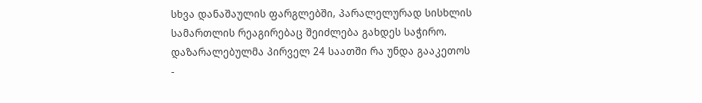სხვა დანაშაულის ფარგლებში, პარალელურად სისხლის სამართლის რეაგირებაც შეიძლება გახდეს საჭირო.
დაზარალებულმა პირველ 24 საათში რა უნდა გააკეთოს
-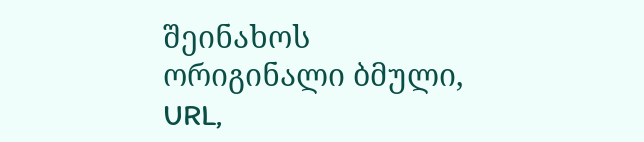შეინახოს ორიგინალი ბმული, URL,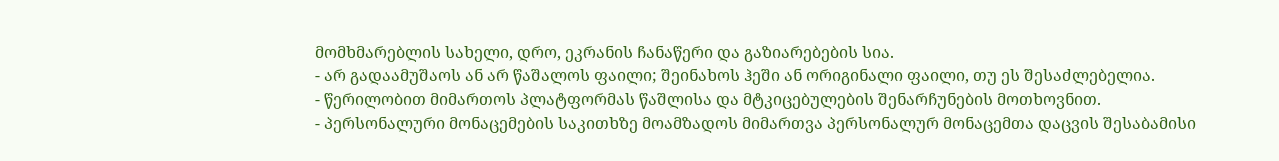მომხმარებლის სახელი, დრო, ეკრანის ჩანაწერი და გაზიარებების სია.
- არ გადაამუშაოს ან არ წაშალოს ფაილი; შეინახოს ჰეში ან ორიგინალი ფაილი, თუ ეს შესაძლებელია.
- წერილობით მიმართოს პლატფორმას წაშლისა და მტკიცებულების შენარჩუნების მოთხოვნით.
- პერსონალური მონაცემების საკითხზე მოამზადოს მიმართვა პერსონალურ მონაცემთა დაცვის შესაბამისი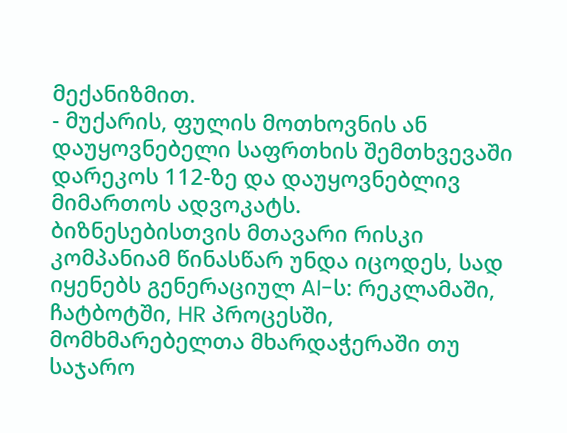მექანიზმით.
- მუქარის, ფულის მოთხოვნის ან დაუყოვნებელი საფრთხის შემთხვევაში დარეკოს 112-ზე და დაუყოვნებლივ მიმართოს ადვოკატს.
ბიზნესებისთვის მთავარი რისკი
კომპანიამ წინასწარ უნდა იცოდეს, სად იყენებს გენერაციულ AI-ს: რეკლამაში, ჩატბოტში, HR პროცესში, მომხმარებელთა მხარდაჭერაში თუ საჯარო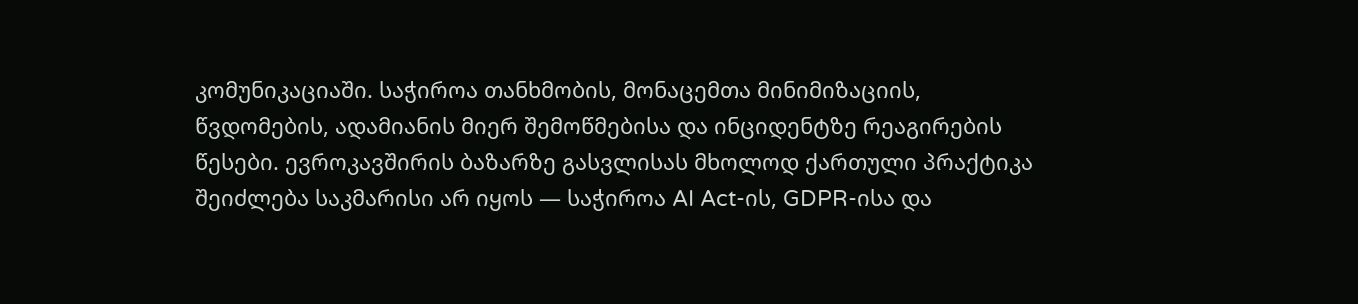კომუნიკაციაში. საჭიროა თანხმობის, მონაცემთა მინიმიზაციის, წვდომების, ადამიანის მიერ შემოწმებისა და ინციდენტზე რეაგირების წესები. ევროკავშირის ბაზარზე გასვლისას მხოლოდ ქართული პრაქტიკა შეიძლება საკმარისი არ იყოს — საჭიროა AI Act-ის, GDPR-ისა და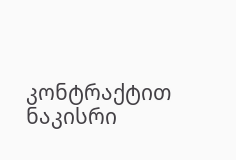კონტრაქტით ნაკისრი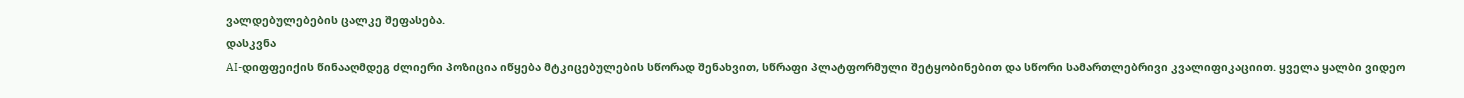ვალდებულებების ცალკე შეფასება.
დასკვნა
AI-დიფფეიქის წინააღმდეგ ძლიერი პოზიცია იწყება მტკიცებულების სწორად შენახვით, სწრაფი პლატფორმული შეტყობინებით და სწორი სამართლებრივი კვალიფიკაციით. ყველა ყალბი ვიდეო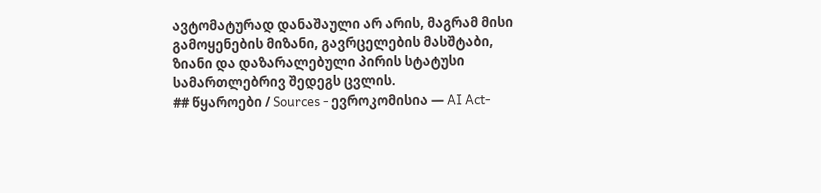ავტომატურად დანაშაული არ არის, მაგრამ მისი გამოყენების მიზანი, გავრცელების მასშტაბი, ზიანი და დაზარალებული პირის სტატუსი სამართლებრივ შედეგს ცვლის.
## წყაროები / Sources - ევროკომისია — AI Act-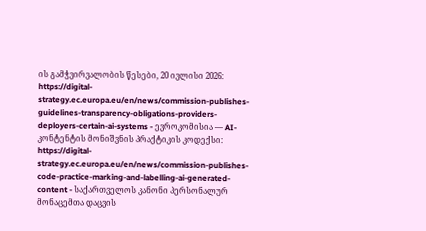ის გამჭვირვალობის წესები, 20 ივლისი 2026: https://digital-strategy.ec.europa.eu/en/news/commission-publishes-guidelines-transparency-obligations-providers-deployers-certain-ai-systems - ევროკომისია — AI-კონტენტის მონიშვნის პრაქტიკის კოდექსი: https://digital-strategy.ec.europa.eu/en/news/commission-publishes-code-practice-marking-and-labelling-ai-generated-content - საქართველოს კანონი პერსონალურ მონაცემთა დაცვის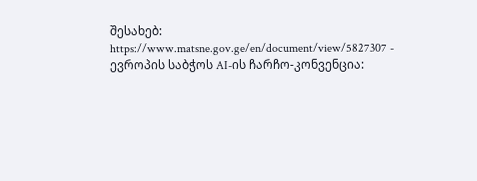შესახებ: https://www.matsne.gov.ge/en/document/view/5827307 - ევროპის საბჭოს AI-ის ჩარჩო-კონვენცია: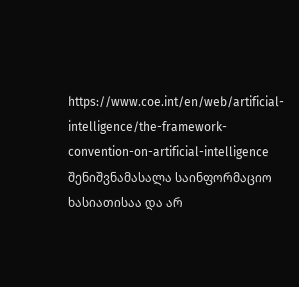https://www.coe.int/en/web/artificial-intelligence/the-framework-convention-on-artificial-intelligence
შენიშვნამასალა საინფორმაციო ხასიათისაა და არ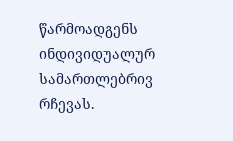წარმოადგენს ინდივიდუალურ სამართლებრივ რჩევას.